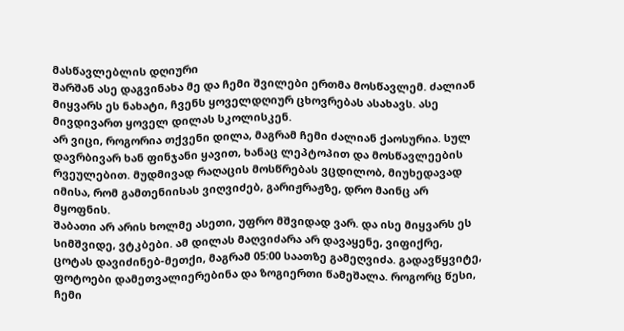მასწავლებლის დღიური
შარშან ასე დაგვინახა მე და ჩემი შვილები ერთმა მოსწავლემ. ძალიან მიყვარს ეს ნახატი, ჩვენს ყოველდღიურ ცხოვრებას ასახავს. ასე მივდივართ ყოველ დილას სკოლისკენ.
არ ვიცი, როგორია თქვენი დილა, მაგრამ ჩემი ძალიან ქაოსურია. სულ დავრბივარ ხან ფინჯანი ყავით, ხანაც ლეპტოპით და მოსწავლეების რვეულებით. მუდმივად რაღაცის მოსწრებას ვცდილობ, მიუხედავად იმისა, რომ გამთენიისას ვიღვიძებ, გარიჟრაჟზე, დრო მაინც არ მყოფნის.
შაბათი არ არის ხოლმე ასეთი, უფრო მშვიდად ვარ. და ისე მიყვარს ეს სიმშვიდე, ვტკბები. ამ დილას მაღვიძარა არ დავაყენე, ვიფიქრე, ცოტას დავიძინებ-მეთქი, მაგრამ 05:00 საათზე გამეღვიძა. გადავწყვიტე, ფოტოები დამეთვალიერებინა და ზოგიერთი წამეშალა. როგორც წესი, ჩემი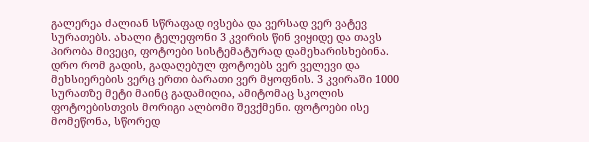გალერეა ძალიან სწრაფად ივსება და ვერსად ვერ ვატევ სურათებს. ახალი ტელეფონი 3 კვირის წინ ვიყიდე და თავს პირობა მივეცი, ფოტოები სისტემატურად დამეხარისხებინა. დრო რომ გადის, გადაღებულ ფოტოებს ვერ ველევი და მეხსიერების ვერც ერთი ბარათი ვერ მყოფნის. 3 კვირაში 1000 სურათზე მეტი მაინც გადამიღია, ამიტომაც სკოლის ფოტოებისთვის მორიგი ალბომი შევქმენი. ფოტოები ისე მომეწონა, სწორედ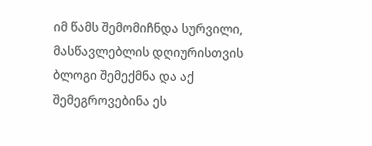იმ წამს შემომიჩნდა სურვილი, მასწავლებლის დღიურისთვის ბლოგი შემექმნა და აქ შემეგროვებინა ეს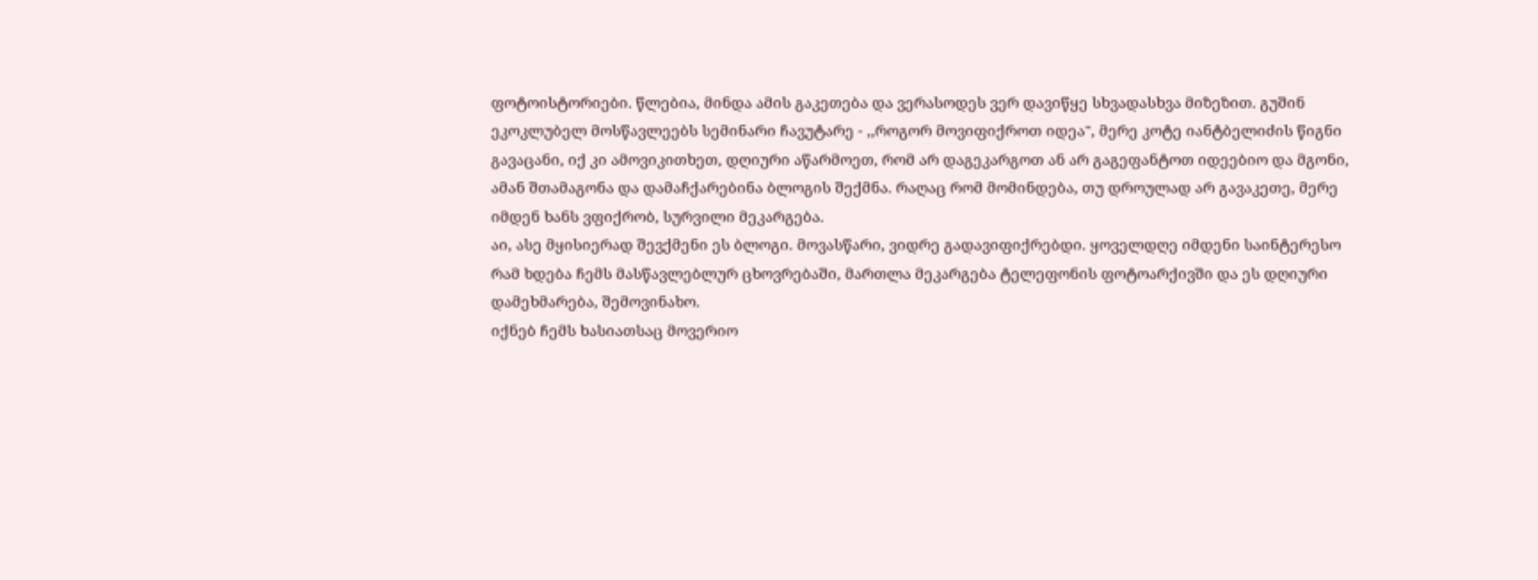ფოტოისტორიები. წლებია, მინდა ამის გაკეთება და ვერასოდეს ვერ დავიწყე სხვადასხვა მიზეზით. გუშინ ეკოკლუბელ მოსწავლეებს სემინარი ჩავუტარე - ,,როგორ მოვიფიქროთ იდეა", მერე კოტე იანტბელიძის წიგნი გავაცანი, იქ კი ამოვიკითხეთ, დღიური აწარმოეთ, რომ არ დაგეკარგოთ ან არ გაგეფანტოთ იდეებიო და მგონი, ამან შთამაგონა და დამაჩქარებინა ბლოგის შექმნა. რაღაც რომ მომინდება, თუ დროულად არ გავაკეთე, მერე იმდენ ხანს ვფიქრობ, სურვილი მეკარგება.
აი, ასე მყისიერად შევქმენი ეს ბლოგი. მოვასწარი, ვიდრე გადავიფიქრებდი. ყოველდღე იმდენი საინტერესო რამ ხდება ჩემს მასწავლებლურ ცხოვრებაში, მართლა მეკარგება ტელეფონის ფოტოარქივში და ეს დღიური დამეხმარება, შემოვინახო.
იქნებ ჩემს ხასიათსაც მოვერიო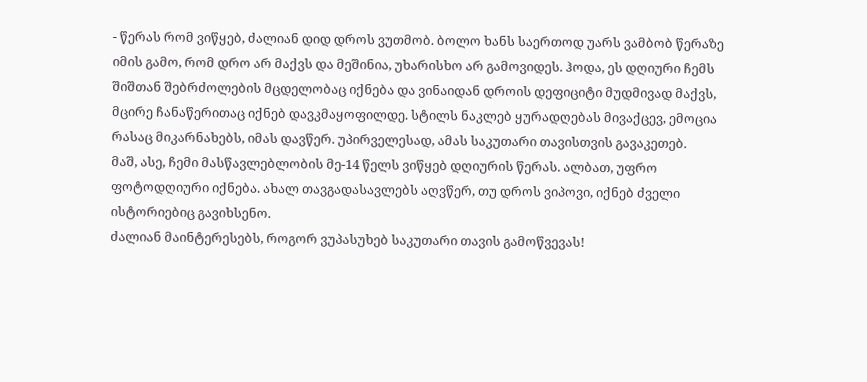- წერას რომ ვიწყებ, ძალიან დიდ დროს ვუთმობ. ბოლო ხანს საერთოდ უარს ვამბობ წერაზე იმის გამო, რომ დრო არ მაქვს და მეშინია, უხარისხო არ გამოვიდეს. ჰოდა, ეს დღიური ჩემს შიშთან შებრძოლების მცდელობაც იქნება და ვინაიდან დროის დეფიციტი მუდმივად მაქვს, მცირე ჩანაწერითაც იქნებ დავკმაყოფილდე. სტილს ნაკლებ ყურადღებას მივაქცევ, ემოცია რასაც მიკარნახებს, იმას დავწერ. უპირველესად, ამას საკუთარი თავისთვის გავაკეთებ.
მაშ, ასე, ჩემი მასწავლებლობის მე-14 წელს ვიწყებ დღიურის წერას. ალბათ, უფრო ფოტოდღიური იქნება. ახალ თავგადასავლებს აღვწერ, თუ დროს ვიპოვი, იქნებ ძველი ისტორიებიც გავიხსენო.
ძალიან მაინტერესებს, როგორ ვუპასუხებ საკუთარი თავის გამოწვევას!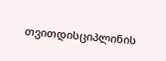თვითდისციპლინის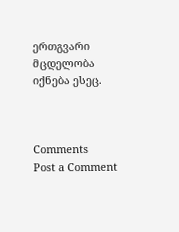ერთგვარი მცდელობა იქნება ესეც.



Comments
Post a Comment